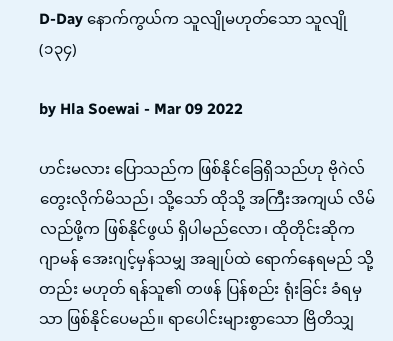D-Day နောက်ကွယ်က သူလျိုမဟုတ်သော သူလျို (၁၃၄)

by Hla Soewai - Mar 09 2022

ဟင်းမလား ပြောသည်က ဖြစ်နိုင်ခြေရှိသည်ဟု ဗိုဂဲလ် တွေးလိုက်မိသည်၊ သို့သော် ထိုသို့ အကြီးအကျယ် လိမ်လည်ဖို့က ဖြစ်နိုင်ဖွယ် ရှိပါမည်လော၊ ထိုတိုင်းဆိုက ဂျာမန် အေးဂျင့်မှန်သမျှ အချုပ်ထဲ ရောက်နေရမည် သို့တည်း မဟုတ် ရန်သူ၏ တဖန် ပြန်စည်း ရုံးခြင်း ခံရမှသာ ဖြစ်နိုင်ပေမည်။ ရာပေါင်းများစွာသော ဗြိတိသျှ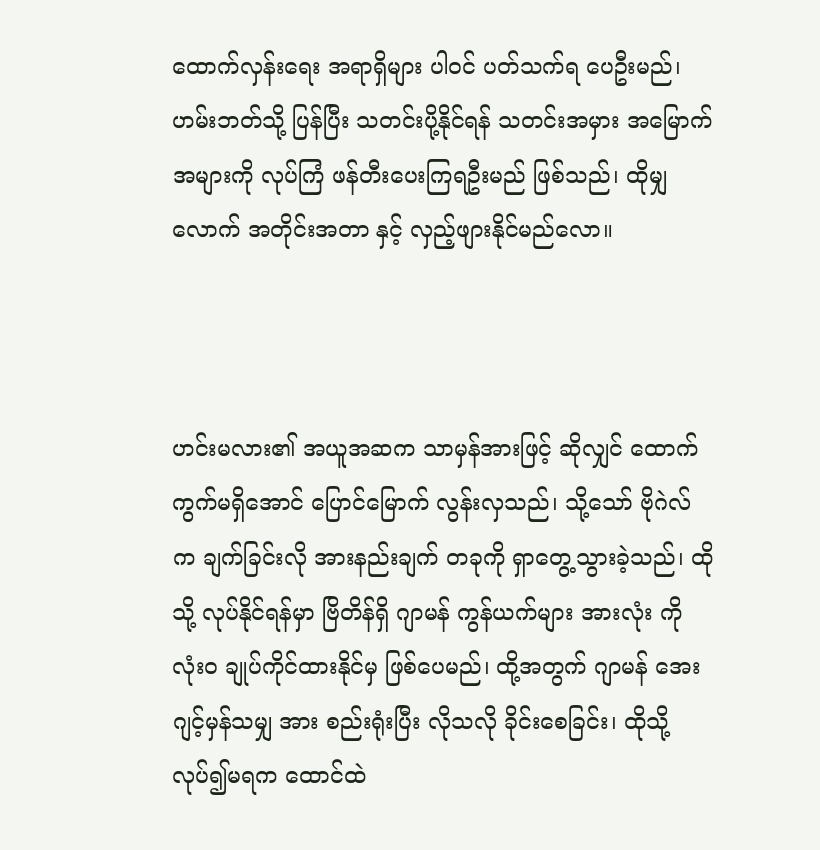ထောက်လှန်း‌ရေး အရာရှိများ ပါဝင် ပတ်သက်ရ ပေဦးမည်၊ ဟမ်းဘတ်သို့ ပြန်ပြီး သတင်းပို့နိုင်ရန် သတင်းအမှား အမြောက်အများကို လုပ်ကြံ ဖန်တီးပေးကြရဦးမည် ဖြစ်သည်၊ ထိုမျှလောက် အတိုင်းအတာ နှင့် လှည့်ဖျားနိုင်မည်လော။



ဟင်းမလား၏ အယူအဆက သာမှန်အားဖြင့် ဆိုလျှင် ထောက်ကွက်မရှိအောင် ပြောင်မြောက် လွန်းလှသည်၊ သို့သော် ဗိုဂဲလ် က ချက်ခြင်းလို အားနည်းချက် တခုကို ရှာတွေ့သွားခဲ့သည်၊ ထိုသို့ လုပ်နိုင်ရန်မှာ ဗြိတိန်ရှိ ဂျာမန် ကွန်ယက်များ အားလုံး ကို လုံးဝ ချုပ်ကိုင်ထားနိုင်မှ ဖြစ်ပေမည်၊ ထို့အတွက် ဂျာမန် အေးဂျင့်မှန်သမျှ အား စည်းရုံးပြီး လိုသလို ခိုင်းစေခြင်း၊ ထိုသို့ လုပ်၍မရက ထောင်ထဲ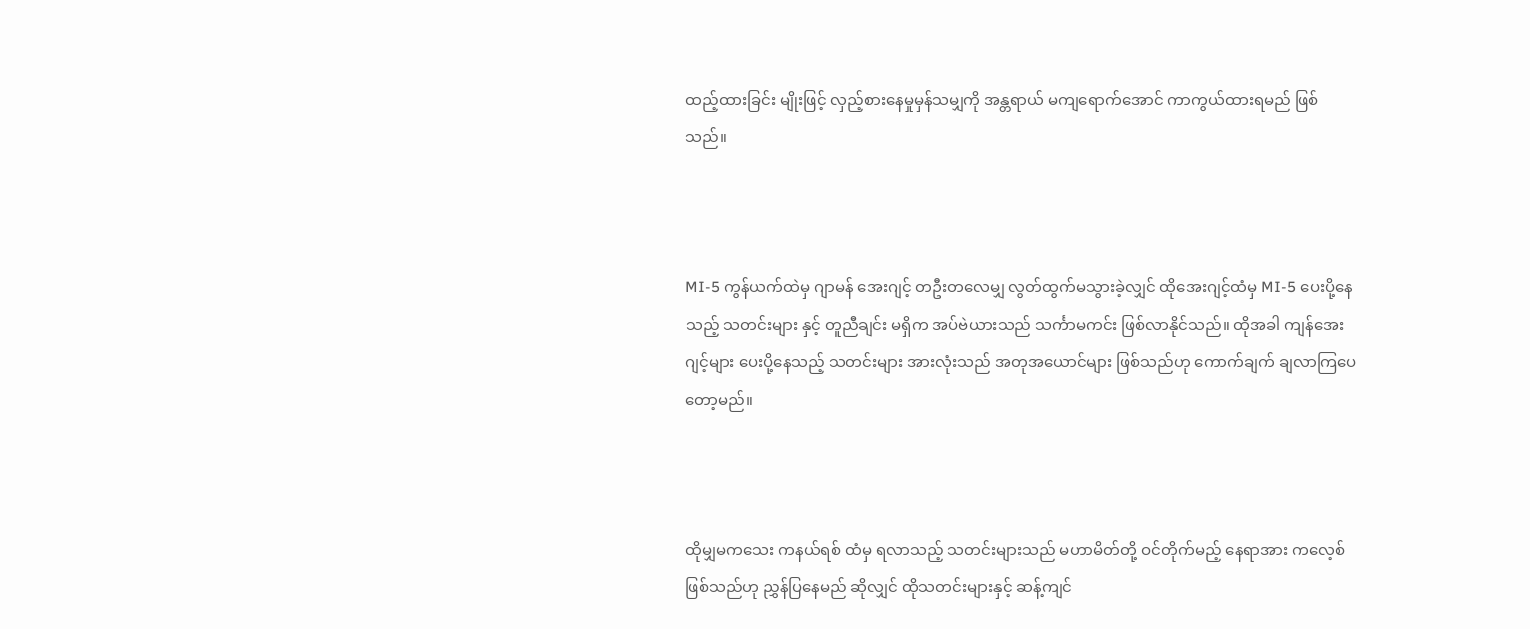ထည့်ထားခြင်း မျိုးဖြင့် လှည့်စားနေမှုမှန်သမျှကို အန္တရာယ် မကျရောက်အောင် ကာကွယ်ထားရမည် ဖြစ်သည်။



MI-5 ကွန်ယက်ထဲမှ ဂျာမန် အေးဂျင့် တဦးတလေမျှ လွတ်ထွက်မသွားခဲ့လျှင် ထိုအေးဂျင့်ထံမှ MI-5 ပေးပို့နေသည့် သတင်းများ နှင့် တူညီချင်း မရှိက အပ်ဗဲယားသည် သင်္ကာမကင်း ဖြစ်လာနိုင်သည်။ ထိုအခါ ကျန်အေးဂျင့်များ ပေးပို့‌နေသည့် သတင်းများ အားလုံးသည် အတုအယောင်များ ဖြစ်သည်ဟု ကောက်ချက် ချလာကြပေတော့မည်။



ထိုမျှမကသေး ကနယ်ရစ် ထံမှ ရလာသည့် သတင်းများသည် မဟာမိတ်တို့ ဝင်တိုက်မည့် နေရာအား ကလေ့စ် ဖြစ်သည်ဟု ညွှန်ပြနေမည် ဆိုလျှင် ထိုသတင်းများနှင့် ဆန့်ကျင်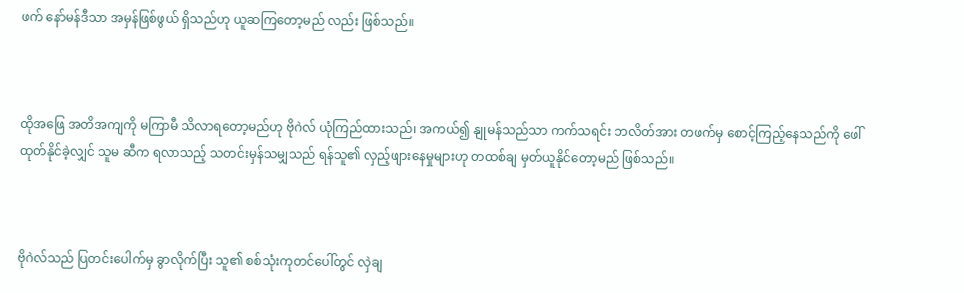ဖက် နော်မန်ဒီသာ အမှန်ဖြစ်ဖွယ် ရှိသည်ဟု ယူဆကြတော့မည် လည်း ဖြစ်သည်။



ထိုအဖြေ အတိအကျကို မကြာမီ သိလာရတော့မည်ဟု ဗိုဂဲလ် ယုံကြည်ထားသည်၊ အကယ်၍ နျုမန်သည်သာ ကက်သရင်း ဘလိတ်အား တဖက်မှ စောင့်ကြည့်နေသည်ကို ဖေါ်ထုတ်နိုင်ခဲ့လျှင် သူမ ဆီက ရလာသည့် သတင်းမှန်သမျှသည် ရန်သူ၏ လှည့်ဖျားနေမှုများဟု တထစ်ချ မှတ်ယူနိုင်တော့မည် ဖြစ်သည်။



ဗိုဂဲလ်သည် ပြတင်းပေါက်မှ ခွာလိုက်ပြီး သူ၏ စစ်သုံးကုတင်ပေါ်တွင် လှဲချ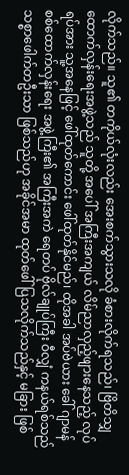လိုက်သည်။ သူ၏ တကိုယ်လုံးလည်း အေးစက်သွားသလို ခံစားလိုက်ရသည်၊ ဗြိတိသျှ ထောက်လှန်းရေးအဖွဲ့သည် သူတို့ အပေါ် အကြီးအကျယ် လိမ်ညာလှည့်ဖျားနေသည့် လုပ်ရပ်အား သူ့အနေဖြင့် ဖေါ်ထုတ်ကောင်း ဖေါ်ထုတ်နိုင်မည်၊ ထိုအခါ အပ်ဗဲယား ခေါ် ဂျာမန် စစ်ထောက်လှန်းရေး အဖွဲ့ကြီး၏ အကြီးအကဲ ရေတပ် ဗိုလ်ချုပ်ကြီး ဝီလျှံ ကနယ်ရစ်သည် သစ္စာဖေါက်တဦးသာ ဖြစ်သည်ဟု အခိုင်အမာ ထုတ်ဖေါ်ပြသလိုက်သည်နှင့် မခြား ဖြစ်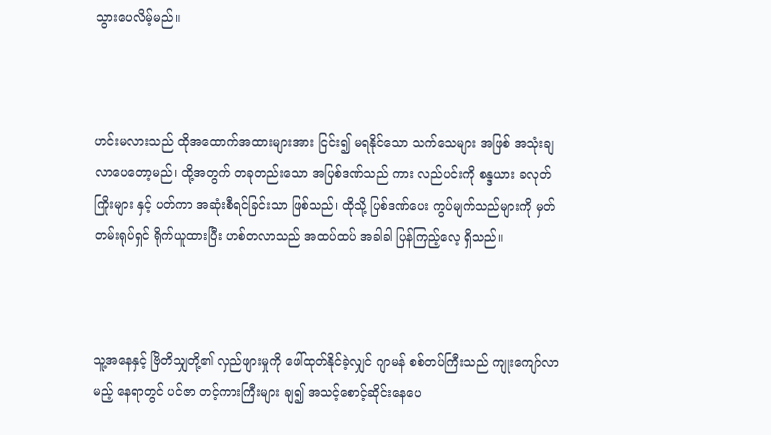သွားပေလိမ့်မည်။



ဟင်းမလားသည် ထိုအထောက်အထားများအား ငြင်း၍ မရနိုင်သော သက်သေများ အဖြစ် အသုံးချလာပေတော့မည်၊ ထို့အတွက် တခုတည်းသော အပြစ်ဒဏ်သည် ကား လည်ပင်းကို စန္ဒယား ခလုတ် ကြိုးများ နှင့် ပတ်ကာ အဆုံးစီရင်ခြင်းသာ ဖြစ်သည်၊ ထိုသို့ ပြစ်ဒဏ်ပေး ကွပ်မျက်သည်များကို မှတ်တမ်းရုပ်ရှင် ရိုက်ယူထားပြီး ဟစ်တလာသည် အထပ်ထပ် အခါခါ ပြန်ကြည့်လေ့ ရှိသည်။



သူ့အနေနှင့် ဗြိတိသျှတို့၏ လှည်ဖျားမှုကို ဖေါ်ထုတ်နိုင်ခဲ့လျှင် ဂျာမန် စစ်တပ်ကြီးသည် ကျုးကျော်လာမည့် နေရာတွင် ပင်ဇာ တင့်ကားကြီးများ ချ၍ အသင့်စောင့်ဆိုင်းနေပေ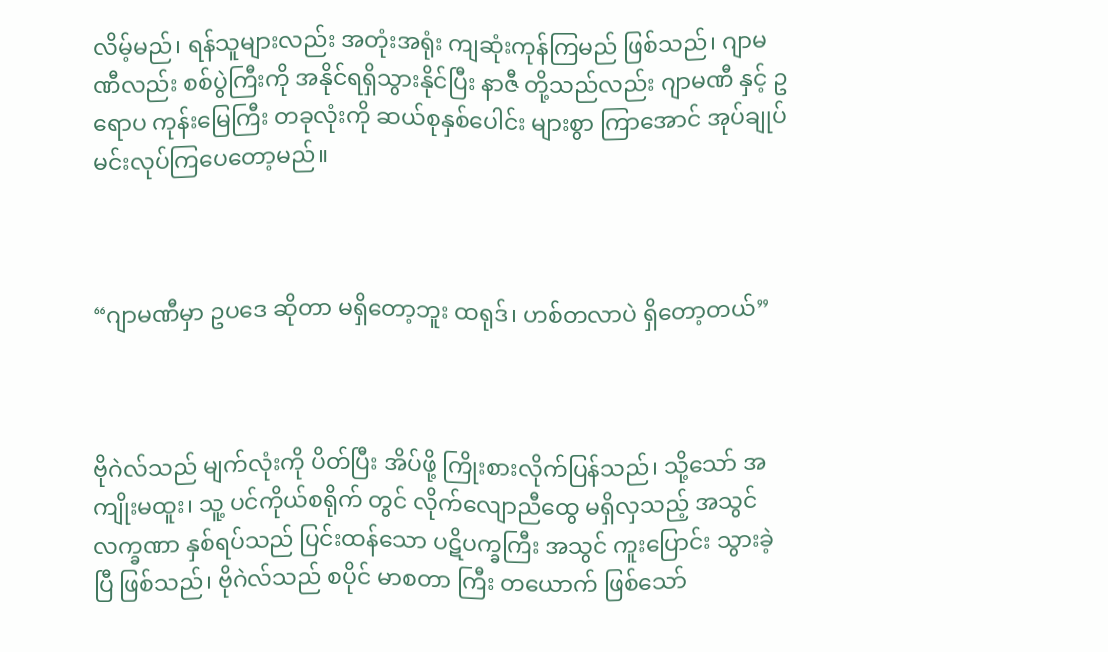လိမ့်မည်၊ ရန်သူများလည်း အတုံးအရုံး ကျဆုံးကုန်ကြမည် ဖြစ်သည်၊ ဂျာမဏီလည်း စစ်ပွဲကြီးကို အနိုင်ရရှိသွားနိုင်ပြီး နာဇီ တို့သည်လည်း ဂျာမဏီ နှင့် ဥရောပ ကုန်းမြေကြီး တခုလုံးကို ဆယ်စုနှစ်ပေါင်း များစွာ ကြာအောင် အုပ်ချုပ် မင်းလုပ်ကြပေတော့မည်။



“ဂျာမဏီမှာ ဥပဒေ ဆိုတာ မရှိတော့ဘူး ထရုဒ်၊ ဟစ်တလာပဲ ရှိတော့တယ်”



ဗိုဂဲလ်သည် မျက်လုံးကို ပိတ်ပြီး အိပ်ဖို့ ကြိုးစားလိုက်ပြန်သည်၊ သို့သော် အကျိုးမထူး၊ သူ့ ပင်ကိုယ်စရိုက် တွင် လိုက်လျောညီထွေ မရှိလှသည့် အသွင် လက္ခဏာ နှစ်ရပ်သည် ပြင်းထန်သော ပဋိပက္ခကြီး အသွင် ကူးပြောင်း သွားခဲ့ပြီ ဖြစ်သည်၊ ဗိုဂဲလ်သည် စပိုင် မာစတာ ကြီး တယောက် ဖြစ်သော်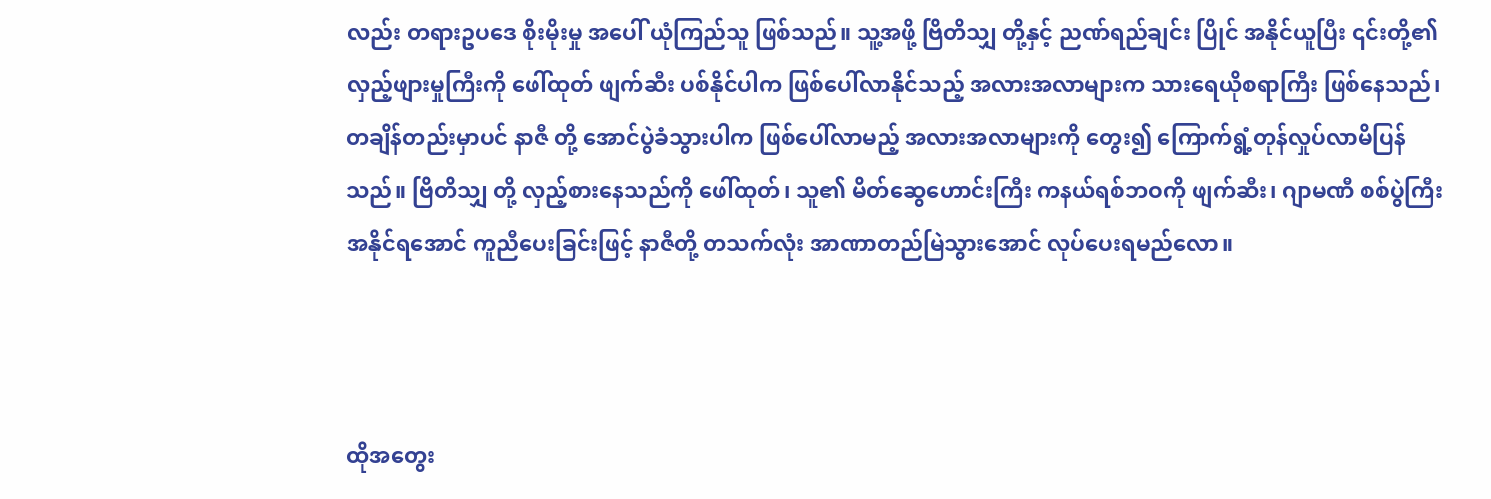လည်း တရားဥပဒေ စိုးမိုးမှု အပေါ် ယုံကြည်သူ ဖြစ်သည်။ သူ့အဖို့ ဗြိတိသျှ တို့နှင့် ညဏ်ရည်ချင်း ပြိုင် အနိုင်ယူပြီး ၎င်းတို့၏ လှည့်ဖျားမှုကြီးကို ဖေါ်ထုတ် ဖျက်ဆီး ပစ်နိုင်ပါက ဖြစ်ပေါ်လာနိုင်သည့် အလားအလာများက သားရေယိုစရာကြီး ဖြစ်နေသည်၊ တချိန်တည်းမှာပင် နာဇီ တို့ အောင်ပွဲခံသွားပါက ဖြစ်ပေါ်လာမည့် အလားအလာများကို တွေး၍ ကြောက်ရွံ့တုန်လှုပ်လာမိပြန်သည်။ ဗြိတိသျှ တို့ လှည့်စားနေသည်ကို ဖေါ်ထုတ်၊ သူ၏ မိတ်ဆွေဟောင်းကြီး ကနယ်ရစ်ဘဝကို ဖျက်ဆီး၊ ဂျာမဏီ စစ်ပွဲကြီး အနိုင်ရအောင် ကူညီပေးခြင်းဖြင့် နာဇီတို့ တသက်လုံး အာဏာတည်မြဲသွားအောင် လုပ်ပေးရမည်လော။



ထိုအတွေး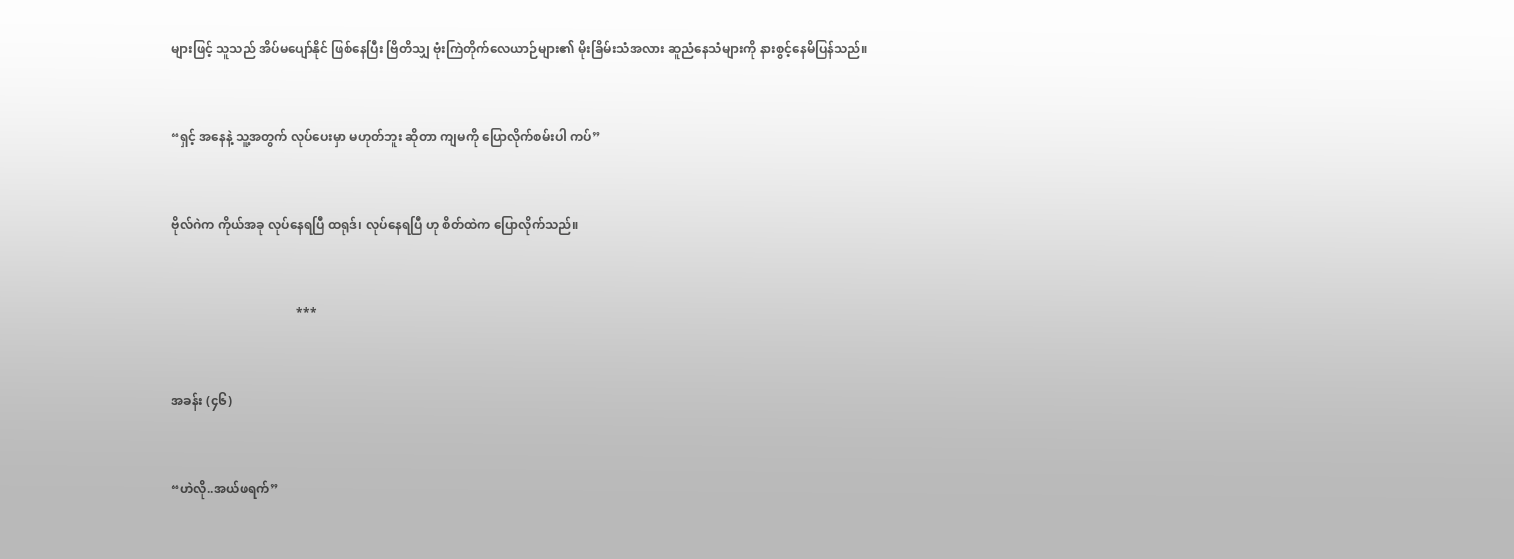များဖြင့် သူသည် အိပ်မပျော်နိုင် ဖြစ်နေပြီး ဗြိတိသျှ ဗုံးကြဲတိုက်လေယာဉ်များ၏ မိုးခြိမ်းသံအလား ဆူညံနေသံများကို နားစွင့်နေမိပြန်သည်။



“ရှင့် အနေနဲ့ သူ့အတွက် လုပ်ပေးမှာ မဟုတ်ဘူး ဆိုတာ ကျမကို ပြောလိုက်စမ်းပါ ကပ်”



ဗိုလ်ဂဲက ကိုယ်အခု လုပ်နေရပြီ ထရုဒ်၊ လုပ်နေရပြီ ဟု စိတ်ထဲက ပြောလိုက်သည်။



                                        ***



အခန်း (၄၆)



“ဟဲလို..အယ်ဖရက်”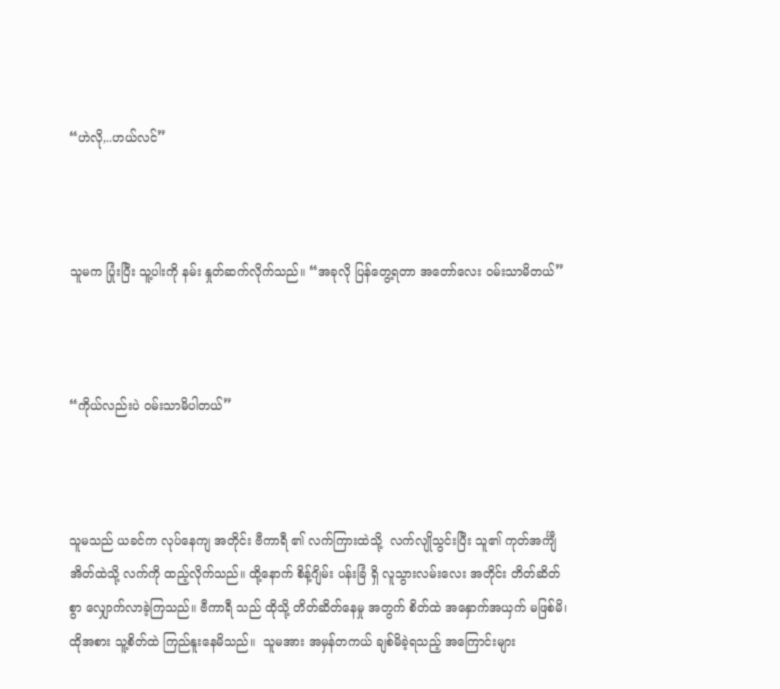“ဟဲလို,..ဟယ်လင်”



သူမက ပြုံးပြီး သူ့ပါးကို နမ်း နှုတ်ဆက်လိုက်သည်။ “အခုလို ပြန်တွေ့ရတာ အတော်လေး ဝမ်းသာမိတယ်”



“ကိုယ်လည်းပဲ ဝမ်းသာမိပါတယ်”



သူမသည် ယခင်က လုပ်နေကျ အတိုင်း ဗီကာရီ ၏ လက်ကြားထဲသို့  လက်လျိုသွင်းပြီး သူ၏ ကုတ်အင်္ကျီ အိတ်ထဲသို့ လက်ကို ထည့်လိုက်သည်။ ထို့နောက် စိန့်ဂျိမ်း ပန်းခြံ ရှိ လူသွားလမ်းလေး အတိုင်း တိတ်ဆိတ်စွာ လျှောက်လာခဲ့ကြသည်။ ဗီကာရီ သည် ထိုသို့ တိတ်ဆိတ်နေမှု အတွက် စိတ်ထဲ အနှောက်အယှက် မဖြစ်မိ၊ ထိုအစား သူ့စိတ်ထဲ ကြည်နူးနေမိသည်။  သူမအား အမှန်တကယ် ချစ်မိခဲ့ရသည့် အကြောင်းများ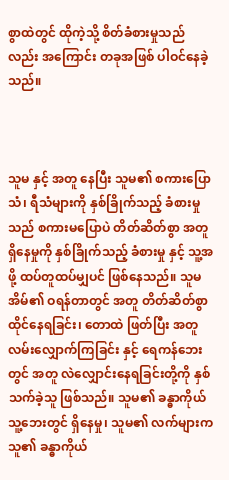စွာထဲတွင် ထိုကဲ့သို့ စိတ်ခံစားမှုသည်လည်း အကြောင်း တခုအဖြစ် ပါဝင်နေခဲ့သည်။



သူမ နှင့် အတူ နေပြီး သူမ၏ စကားပြောသံ၊ ရီသံများကို နှစ်ခြိုက်သည့် ခံစားမှုသည် စကားမပြောပဲ တိတ်ဆိတ်စွာ အတူ ရှိနေမှုကို နှစ်ခြိုက်သည့် ခံစားမှု နှင့် သူ့အဖို့ ထပ်တူထပ်မျှပင် ဖြစ်နေသည်။ သူမအိမ်၏ ဝရန်တာတွင် အတူ တိတ်ဆိတ်စွာ ထိုင်နေရခြင်း၊ တောထဲ ဖြတ်ပြီး အတူ လမ်းလျှောက်ကြခြင်း နှင့် ရေကန်ဘေးတွင် အတူ လဲလျှောင်းနေရခြင်းတို့ကို နှစ်သက်ခဲ့သူ ဖြစ်သည်။ သူမ၏ ခန္ဓာကိုယ် သူ့ဘေးတွင် ရှိနေမှု၊ သူမ၏ လက်များက သူ၏ ခန္ဓာကိုယ်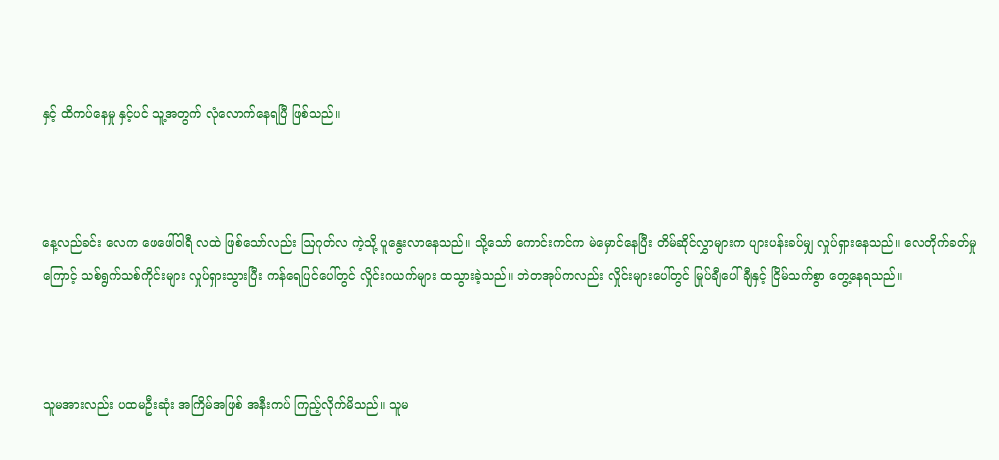နှင့် ထိကပ်နေမှု နှင့်ပင် သူ့အတွက် လုံလောက်နေရပြီ ဖြစ်သည်။



နေ့လည်ခင်း လေက ဖေဖေါ်ဝါရီ လထဲ ဖြစ်သော်လည်း ဩဂုတ်လ ကဲ့သို့ ပူနွေးလာနေသည်။ သို့သော် ကောင်းကင်က မဲမှောင်နေပြီး တိမ်ဆိုင်လွှာများက ပျားပန်းခပ်မျှ လှုပ်ရှားနေသည်။ လေတိုက်ခတ်မှုကြောင့် သစ်ရွက်သစ်ကိုင်းများ လှုပ်ရှားသွားပြီး ကန်ရေပြင်ပေါ်တွင် လှိုင်းဂယက်များ ထသွားခဲ့သည်။ ဘဲတအုပ်ကလည်း လှိုင်းများပေါ်တွင် မြုပ်ချီပေါ်ချီနှင့် ငြိမ်သက်စွာ တွေ့နေရသည်။



သူမအားလည်း ပထမဦးဆုံး အကြိမ်အဖြစ် အနီးကပ် ကြည့်လိုက်မိသည်။ သူမ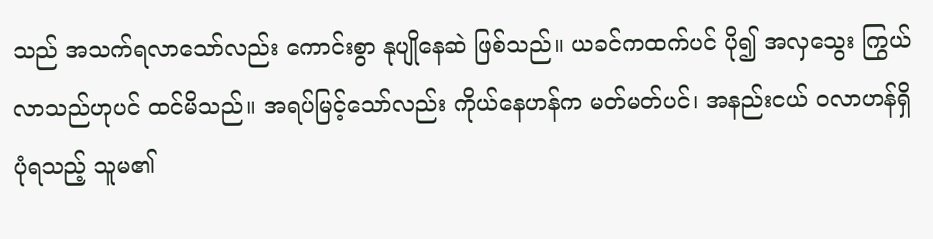သည် အသက်ရလာသော်လည်း ကောင်းစွာ နုပျိုနေဆဲ ဖြစ်သည်။ ယခင်ကထက်ပင် ပို၍ အလှသွေး ကြွယ်လာသည်ဟုပင် ထင်မိသည်။ အရပ်မြင့်သော်လည်း ကိုယ်နေဟန်က မတ်မတ်ပင်၊ အနည်းငယ် ဝလာဟန်ရှိပုံရသည့် သူမ၏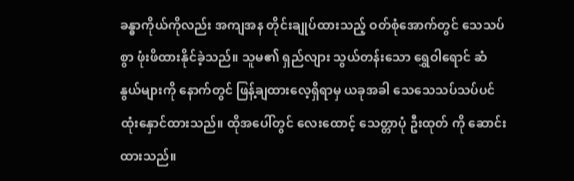ခန္ဓာကိုယ်ကိုလည်း အကျအန တိုင်းချုပ်ထားသည့် ဝတ်စုံအောက်တွင် သေသပ်စွာ ဖုံးဖိထားနိုင်ခဲ့သည်။ သူမ၏ ရှည်လျား သွယ်တန်းသော ရွှေဝါရောင် ဆံနွယ်များကို နောက်တွင် ဖြန့်ချထားလေ့ရှိရာမှ ယခုအခါ သေသေသပ်သပ်ပင် ထုံးနှောင်ထားသည်။ ထိုအပေါ်တွင် လေးထောင့် သေတ္တာပုံ ဦးထုတ် ကို ဆောင်းထားသည်။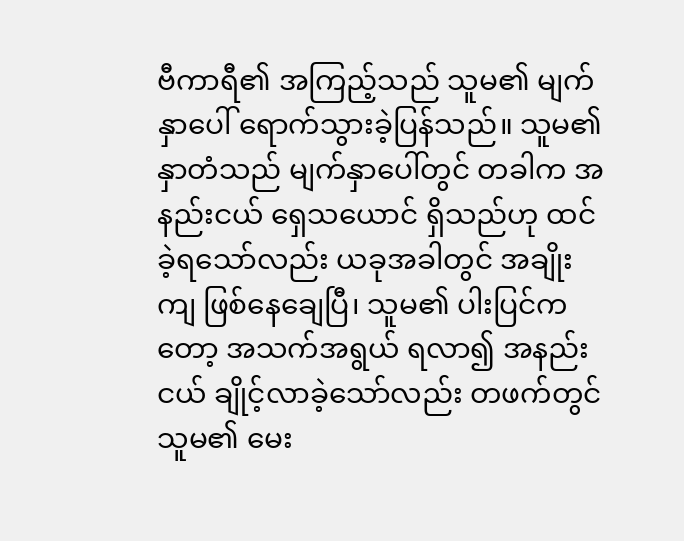ဗီကာရီ၏ အကြည့်သည် သူမ၏ မျက်နှာပေါ် ရောက်သွားခဲ့ပြန်သည်။ သူမ၏ နှာတံသည် မျက်နှာပေါ်တွင် တခါက အနည်းငယ် ရှေသယောင် ရှိသည်ဟု ထင်ခဲ့ရသော်လည်း ယခုအခါတွင် အချိုးကျ ဖြစ်နေချေပြီ၊ သူမ၏ ပါးပြင်ကတော့ အသက်အရွယ် ရလာ၍ အနည်းငယ် ချိုင့်လာခဲ့သော်လည်း တဖက်တွင် သူမ၏ မေး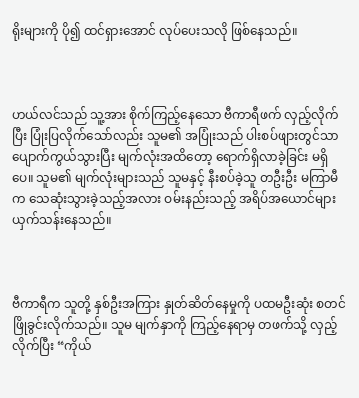ရိုးများကို ပို၍ ထင်ရှားအောင် လုပ်ပေးသလို ဖြစ်နေသည်။



ဟယ်လင်သည် သူ့အား စိုက်ကြည့်နေသော ဗီကာရီဖက် လှည့်လိုက်ပြီး ပြုံးပြလိုက်သော်လည်း သူမ၏ အပြုံးသည် ပါးစပ်ဖျားတွင်သာ ပျောက်ကွယ်သွားပြီး မျက်လုံးအထိတော့ ရောက်ရှိလာခဲ့ခြင်း မရှိပေ။ သူမ၏ မျက်လုံးများသည် သူမနှင့် နီးစပ်ခဲ့သူ တဦးဦး မကြာမီက သေဆုံးသွားခဲ့သည့်အလား ဝမ်းနည်းသည့် အရိပ်အယောင်များ ယှက်သန်းနေသည်။



ဗီကာရီက သူတို့ နှစ်ဦးအကြား နှုတ်ဆိတ်နေမှုကို ပထမဦးဆုံး စတင် ဖြိုခွင်းလိုက်သည်။ သူမ မျက်နှာကို ကြည့်နေရာမှ တဖက်သို့ လှည့်လိုက်ပြီး “ကိုယ်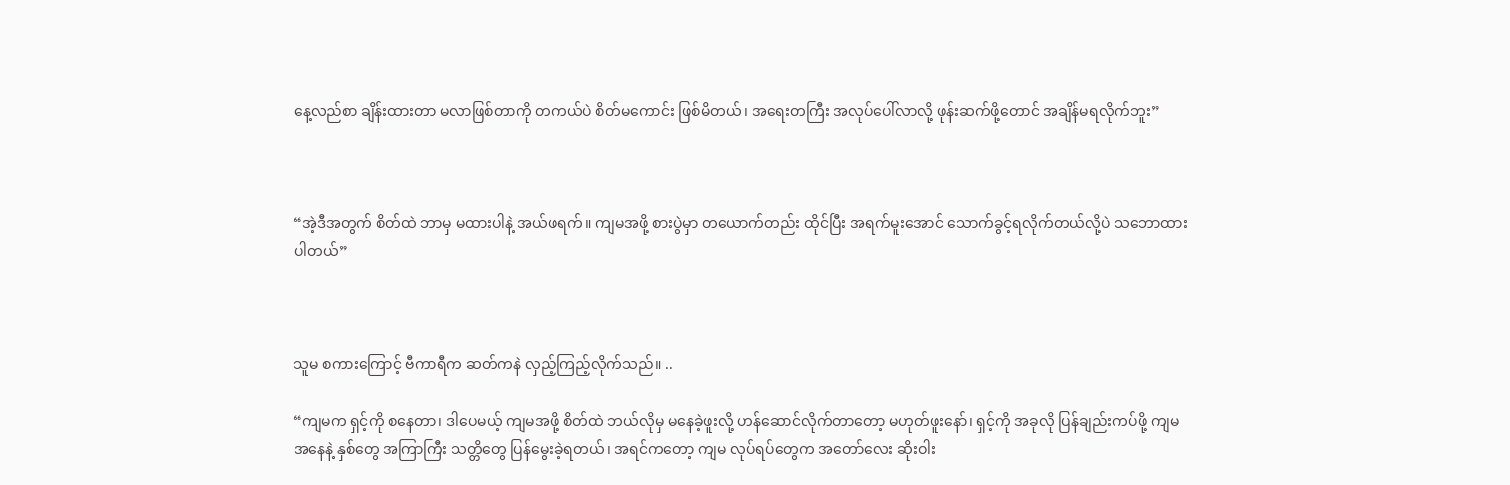နေ့လည်စာ ချိန်းထားတာ မလာဖြစ်တာကို တကယ်ပဲ စိတ်မကောင်း ဖြစ်မိတယ်၊ အရေးတကြီး အလုပ်ပေါ်လာလို့ ဖုန်းဆက်ဖို့တောင် အချိန်မရလိုက်ဘူး”



“အဲ့ဒီအတွက် စိတ်ထဲ ဘာမှ မထားပါနဲ့ အယ်ဖရက်။ ကျမအဖို့ စားပွဲမှာ တယောက်တည်း ထိုင်ပြီး အရက်မူးအောင် သောက်ခွင့်ရလိုက်တယ်လို့ပဲ သဘောထားပါတယ်”



သူမ စကားကြောင့် ဗီကာရီက ဆတ်ကနဲ လှည့်ကြည့်လိုက်သည်။ ..

“ကျမက ရှင့်ကို စနေတာ၊ ဒါပေမယ့် ကျမအဖို့ စိတ်ထဲ ဘယ်လိုမှ မနေခဲ့ဖူးလို့ ဟန်ဆောင်လိုက်တာတော့ မဟုတ်ဖူးနော်၊ ရှင့်ကို အခုလို ပြန်ချည်းကပ်ဖို့ ကျမ အနေနဲ့ နှစ်တွေ အကြာကြီး သတ္တိတွေ ပြန်မွေးခဲ့ရတယ်၊ အရင်ကတော့ ကျမ လုပ်ရပ်တွေက အတော်လေး ဆိုးဝါး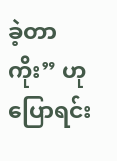ခဲ့တာကိုး” ဟု ပြောရင်း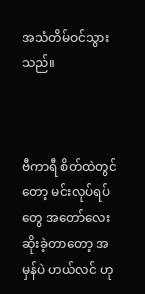အသံတိမ်ဝင်သွားသည်။



ဗီကာရီ စိတ်ထဲတွင်တော့ မင်းလုပ်ရပ်တွေ အတော်လေး ဆိုးခဲ့တာတော့ အမှန်ပဲ ဟယ်လင် ဟု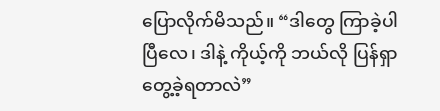ပြောလိုက်မိသည်။ “ဒါတွေ ကြာခဲ့ပါပြီလေ၊ ဒါနဲ့ ကိုယ့်ကို ဘယ်လို ပြန်ရှာတွေ့ခဲ့ရတာလဲ”